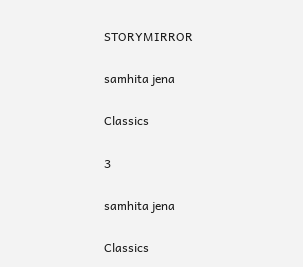STORYMIRROR

samhita jena

Classics

3

samhita jena

Classics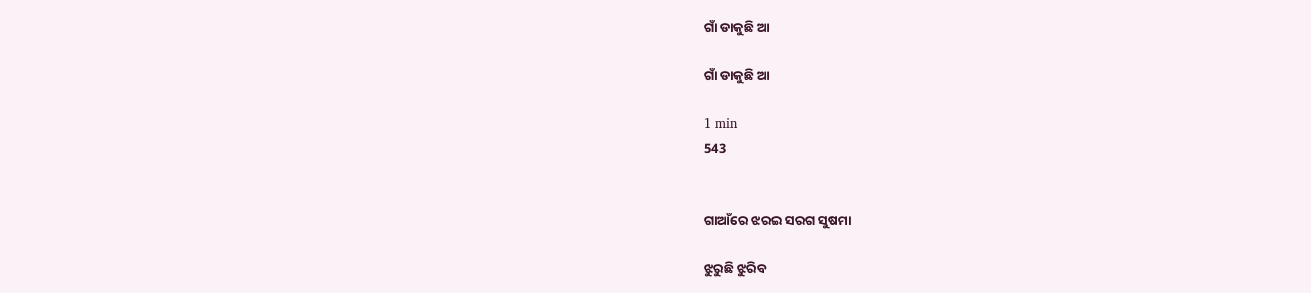ଗାଁ ଡାକୁଛି ଆ

ଗାଁ ଡାକୁଛି ଆ

1 min
543


ଗାଆଁରେ ଝରଇ ସରଗ ସୁଷମା

ଝୁରୁଛି ଝୁରିବ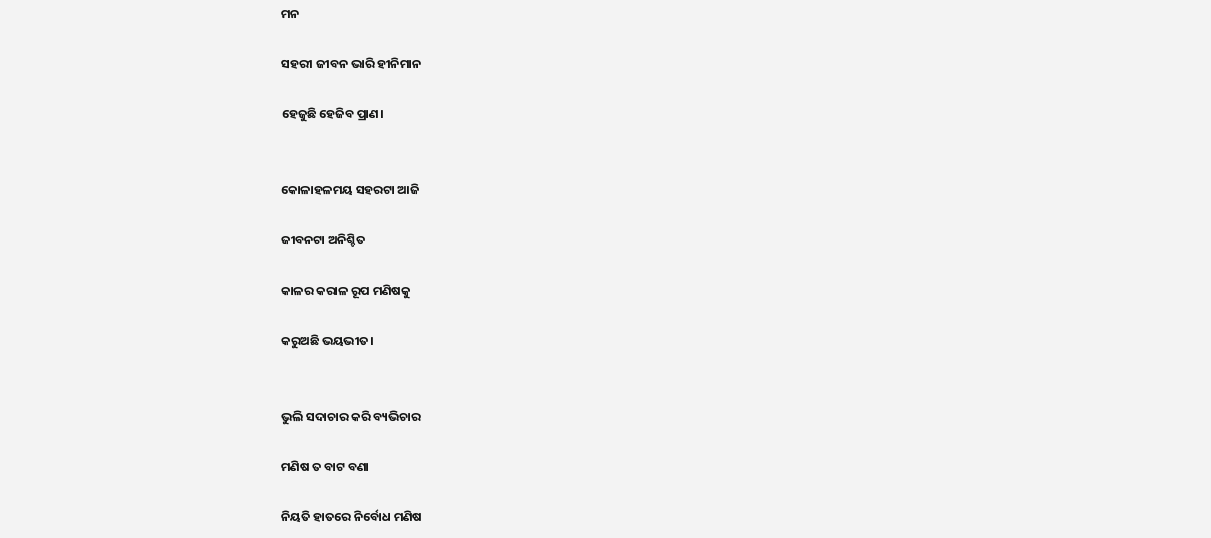ମନ

ସହରୀ ଜୀବନ ଭାରି ହୀନିମାନ

ହେଜୁଛି ହେଜିବ ପ୍ରାଣ।


କୋଳାହଳମୟ ସହରଟା ଆଜି

ଜୀବନଟା ଅନିଶ୍ଚିତ

କାଳର କରାଳ ରୂପ ମଣିଷକୁ

କରୁଅଛି ଭୟଭୀତ।


ଭୁଲି ସଦାଚାର କରି ବ୍ୟଭିଚାର

ମଣିଷ ତ ବାଟ ବଣା

ନିୟତି ହାତରେ ନିର୍ବୋଧ ମଣିଷ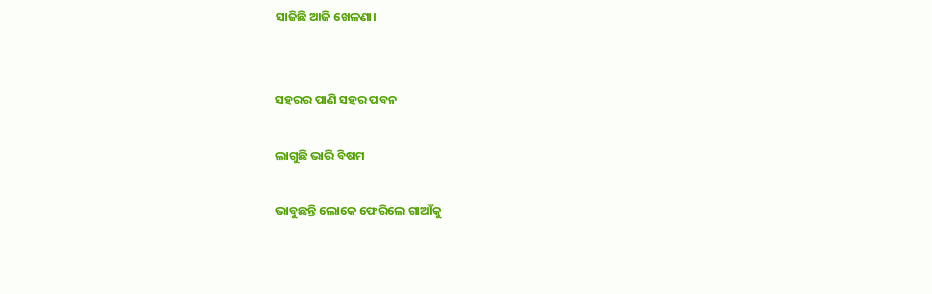ସାଜିଛି ଆଜି ଖେଳଣା।


ସହରର ପାଣି ସହର ପବନ

ଲାଗୁଛି ଭାରି ବିଷମ

ଭାବୁଛନ୍ତି ଲୋକେ ଫେରିଲେ ଗାଆଁକୁ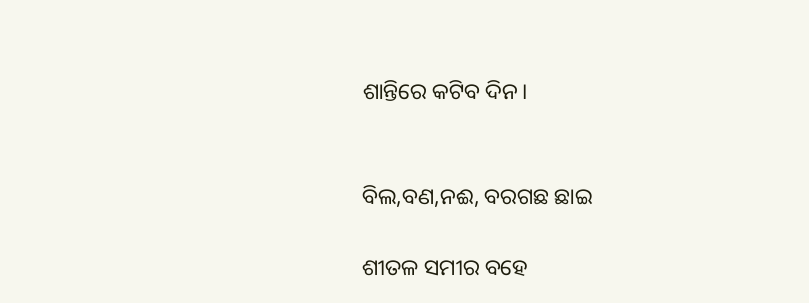ଶାନ୍ତିରେ କଟିବ ଦିନ।


ବିଲ,ବଣ,ନଈ, ବରଗଛ ଛାଇ

ଶୀତଳ ସମୀର ବହେ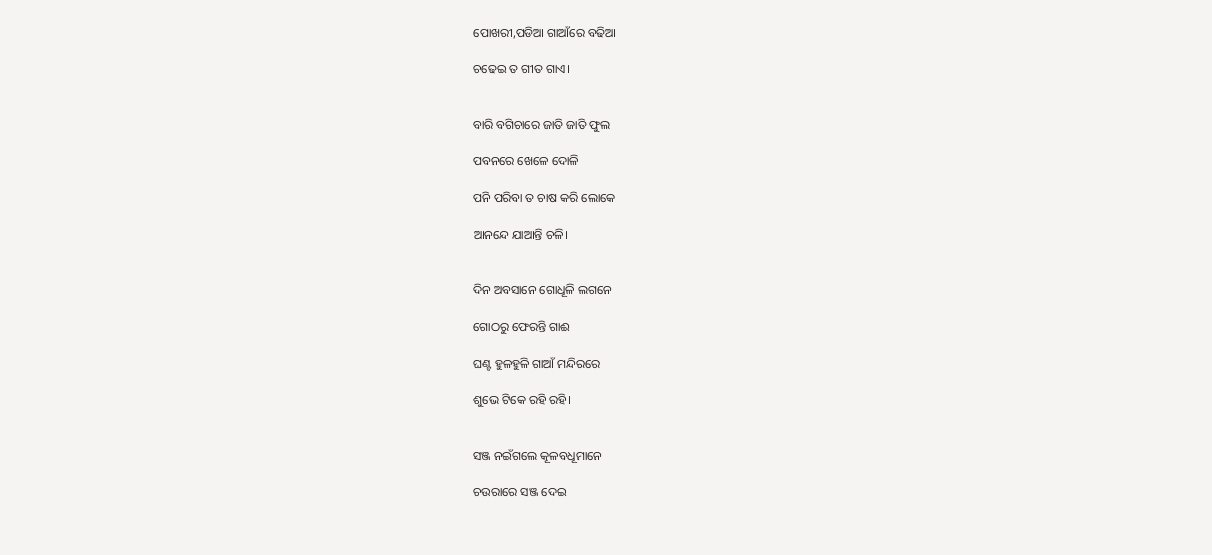ପୋଖରୀ,ପଡିଆ ଗାଆଁରେ ବଢିଆ

ଚଢେଇ ତ ଗୀତ ଗାଏ।


ବାରି ବଗିଚାରେ ଜାତି ଜାତି ଫୁଲ

ପବନରେ ଖେଳେ ଦୋଳି

ପନି ପରିବା ତ ଚାଷ କରି ଲୋକେ

ଆନନ୍ଦେ ଯାଆନ୍ତି ଚଳି।


ଦିନ ଅବସାନେ ଗୋଧୂଳି ଲଗନେ

ଗୋଠରୁ ଫେରନ୍ତି ଗାଈ

ଘଣ୍ଟ ହୁଳହୁଳି ଗାଆଁ ମନ୍ଦିରରେ

ଶୁଭେ ଟିକେ ରହି ରହି।


ସଞ୍ଜ ନଇଁଗଲେ କୂଳବଧୂମାନେ

ଚଉରାରେ ସଞ୍ଜ ଦେଇ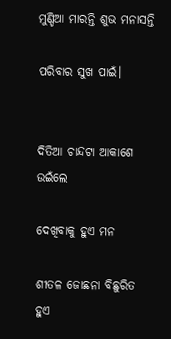ମୁଣ୍ଡିଆ ମାରନ୍ତି ଶୁଭ ମନାସନ୍ତି

ପରିବାର ସୁଖ ପାଇଁ।


ଦିତିଆ ଚାନ୍ଦଟା ଆକାଶେ ଉଇଁଲେ

ଦେଖିବାକୁ ହୁଏ ମନ

ଶୀତଳ ଜୋଛନା ବିଛୁରିତ ହୁଏ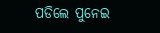ପଡିଲେ ପୁନେଇ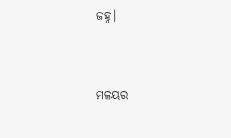ଜହ୍ନ।


ମଳୟର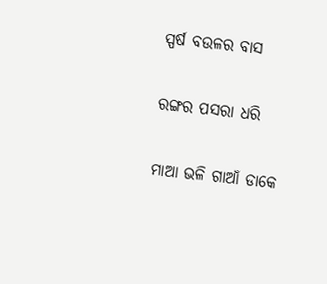ସ୍ପର୍ଷ ବଉଳର ବାସ

ରଙ୍ଗର ପସରା ଧରି

ମାଆ ଭଳି ଗାଆଁ ଡାକେ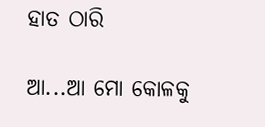ହାତ ଠାରି

ଆ...ଆ ମୋ କୋଳକୁ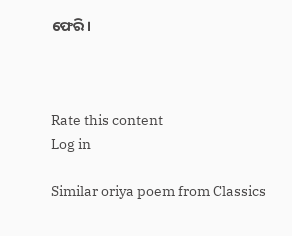ଫେରି।



Rate this content
Log in

Similar oriya poem from Classics